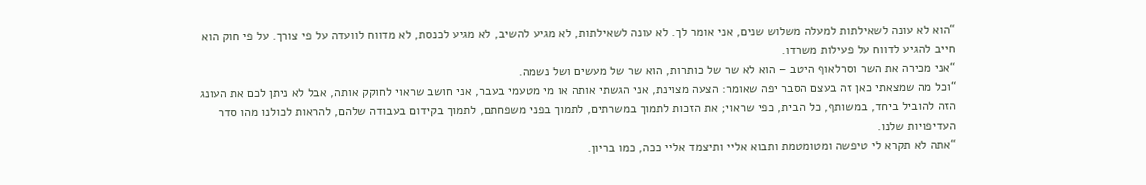“הוא לא עונה לשאילתות למעלה משלוש שנים, אני אומר לך. לא עונה לשאילתות, לא מגיע להשיב, לא מגיע לכנסת, לא מדווח לוועדה על פי צורך. על פי חוק הוא חייב להגיע לדווח על פעילות משרדו.
“אני מכירה את השר וסרלאוף היטב – הוא לא שר של כותרות, הוא שר של מעשים ושל נשמה.
“וכל מה שמצאתי כאן זה בעצם הסבר יפה שאומר: הצעה מצוינת, אני הגשתי אותה או מי מטעמי בעבר, אני חושב שראוי לחוקק אותה, אבל לא ניתן לכם את העונג הזה להוביל ביחד, במשותף, כל הבית, כפי שראוי; את הזכות לתמוך במשרתים, לתמוך בפני משפחתם, לתמוך בקידום בעבודה שלהם, להראות לכולנו מהו סדר העדיפויות שלנו.
“אתה לא תקרא לי טיפשה ומטומטמת ותבוא אליי ותיצמד אליי ככה, כמו בריון.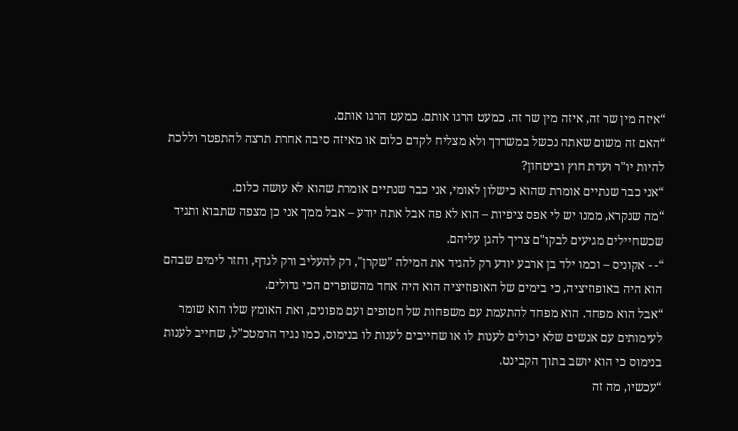“איזה מין שר זה, איזה מין שר זה. כמעט הרגו אותם. כמעט הרגו אותם.
“האם זה משום שאתה נכשל במשרדך ולא מצליח לקדם כלום או מאיזה סיבה אחרת תרצה להתפטר וללכת להיות יו"ר ועדת חוץ וביטחון?
“אני כבר שנתיים אומרת שהוא כישלון לאומי, אני כבר שנתיים אומרת שהוא לא עושה כלום.
“מה שנקרא, ממנו יש לי אפס ציפיות – הוא לא פה אבל אתה יודע – אבל ממך אני כן מצפה שתבוא ותגיד שכשחיילים מגיעים לבקו"ם צריך להגן עליהם.
“- - אקוניס – וכמו ילד בן ארבע יודע רק להגיד את המילה "שקרן", רק להעליב ורק לגדף, וחזר לימים שבהם הוא היה באופוזיציה, כי בימים של האופוזיציה הוא היה אחד מהשופרים הכי גדולים.
“אבל הוא מפחד. הוא מפחד להתעמת עם משפחות של חטופים ועם מפונים, ואת האומץ שלו הוא שומר לעימותים עם אנשים שלא יכולים לענות לו או שחייבים לענות לו בנימוס, כמו נגיד הרמטכ"ל, שחייב לענות בנימוס כי הוא יושב בתוך הקבינט.
“עכשיו, מה זה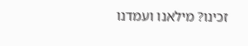זכינו? מילאנו ועמדנו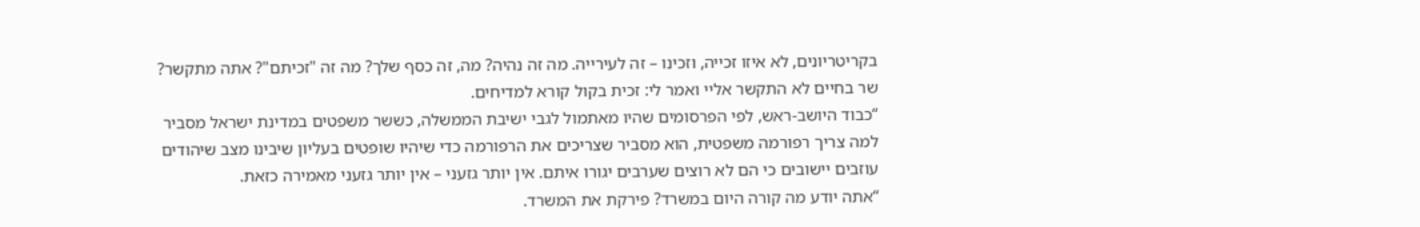בקריטריונים, לא איזו זכייה, וזכינו – זה לעירייה. מה זה נהיה? מה, זה כסף שלך? מה זה "זכיתם"? אתה מתקשר? שר בחיים לא התקשר אליי ואמר לי: זכית בקול קורא למדיחים.
“כבוד היושב-ראש, לפי הפרסומים שהיו מאתמול לגבי ישיבת הממשלה, כששר משפטים במדינת ישראל מסביר למה צריך רפורמה משפטית, הוא מסביר שצריכים את הרפורמה כדי שיהיו שופטים בעליון שיבינו מצב שיהודים עוזבים יישובים כי הם לא רוצים שערבים יגורו איתם. אין יותר גזעני – אין יותר גזעני מאמירה כזאת.
“אתה יודע מה קורה היום במשרד? פירקת את המשרד.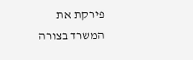פירקת את המשרד בצורה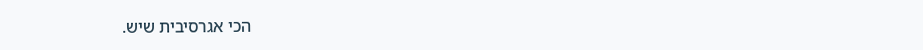הכי אגרסיבית שיש.